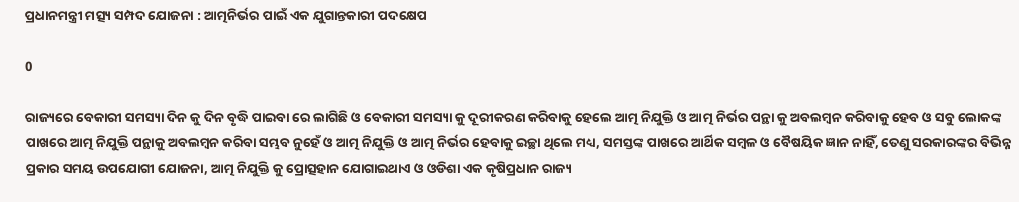ପ୍ରଧାନମନ୍ତ୍ରୀ ମତ୍ସ୍ୟ ସମ୍ପଦ ଯୋଜନା : ଆତ୍ମନିର୍ଭର ପାଇଁ ଏକ ଯୁଗାନ୍ତକାରୀ ପଦକ୍ଷେପ

0

ରାଜ୍ୟରେ ବେକାରୀ ସମସ୍ୟା ଦିନ କୁ ଦିନ ବୃଦ୍ଧି ପାଇବା ରେ ଲାଗିଛି ଓ ବେକାରୀ ସମସ୍ୟା କୁ ଦୂରୀକରଣ କରିବାକୁ ହେଲେ ଆତ୍ମ ନିଯୁକ୍ତି ଓ ଆତ୍ମ ନିର୍ଭର ପନ୍ଥା କୁ ଅବଲମ୍ବନ କରିବାକୁ ହେବ ଓ ସବୁ ଲୋକଙ୍କ ପାଖରେ ଆତ୍ମ ନିଯୁକ୍ତି ପନ୍ଥାକୁ ଅବଲମ୍ବନ କରିବା ସମ୍ଭବ ନୁହେଁ ଓ ଆତ୍ମ ନିଯୁକ୍ତି ଓ ଆତ୍ମ ନିର୍ଭର ହେବାକୁ ଇଚ୍ଛା ଥିଲେ ମଧ୍ୟ, ସମସ୍ତଙ୍କ ପାଖରେ ଆର୍ଥିକ ସମ୍ବଳ ଓ ବୈଷୟିକ ଜ୍ଞାନ ନାହିଁ, ତେଣୁ ସରକାରଙ୍କର ବିଭିନ୍ନ ପ୍ରକାର ସମୟ ଉପଯୋଗୀ ଯୋଜନା, ଆତ୍ମ ନିଯୁକ୍ତି କୁ ପ୍ରୋତ୍ସହାନ ଯୋଗାଇଥାଏ ଓ ଓଡିଶା ଏକ କୃଷିପ୍ରଧାନ ରାଜ୍ୟ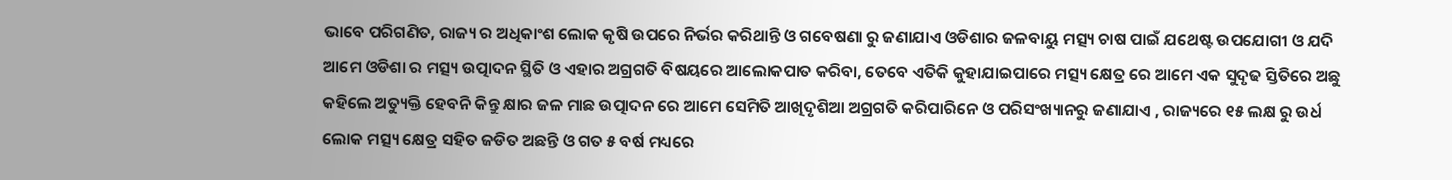ଭାବେ ପରିଗଣିତ, ରାଜ୍ୟ ର ଅଧିକାଂଶ ଲୋକ କୃଷି ଉପରେ ନିର୍ଭର କରିଥାନ୍ତି ଓ ଗବେଷଣା ରୁ ଜଣାଯାଏ ଓଡିଶାର ଜଳବାୟୁ ମତ୍ସ୍ୟ ଚାଷ ପାଇଁ ଯଥେଷ୍ଟ ଉପଯୋଗୀ ଓ ଯଦି ଆମେ ଓଡିଶା ର ମତ୍ସ୍ୟ ଉତ୍ପାଦନ ସ୍ଥିତି ଓ ଏହାର ଅଗ୍ରଗତି ବିଷୟରେ ଆଲୋକପାତ କରିବା, ତେବେ ଏତିକି କୁହାଯାଇପାରେ ମତ୍ସ୍ୟ କ୍ଷେତ୍ର ରେ ଆମେ ଏକ ସୁଦୃଢ ସ୍ତିତିରେ ଅଛୁ କହିଲେ ଅତ୍ୟୁକ୍ତି ହେବନି କିନ୍ତୁ କ୍ଷାର ଜଳ ମାଛ ଉତ୍ପାଦନ ରେ ଆମେ ସେମିତି ଆଖିଦୃଶିଆ ଅଗ୍ରଗତି କରିପାରିନେ ଓ ପରିସଂଖ୍ୟାନରୁ ଜଣାଯାଏ , ରାଜ୍ୟରେ ୧୫ ଲକ୍ଷ ରୁ ଉର୍ଧ ଲୋକ ମତ୍ସ୍ୟ କ୍ଷେତ୍ର ସହିତ ଜଡିତ ଅଛନ୍ତି ଓ ଗତ ୫ ବର୍ଷ ମଧ୍ୟରେ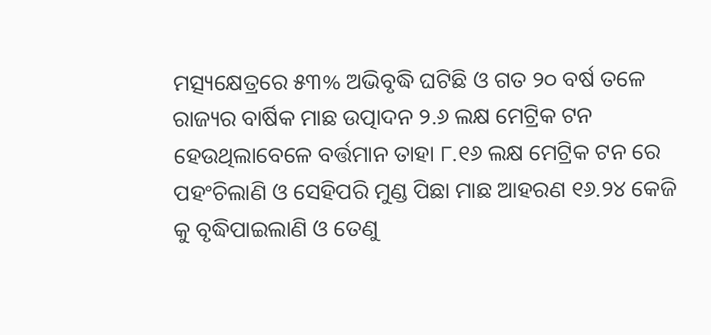ମତ୍ସ୍ୟକ୍ଷେତ୍ରରେ ୫୩% ଅଭିବୃଦ୍ଧି ଘଟିଛି ଓ ଗତ ୨୦ ବର୍ଷ ତଳେ ରାଜ୍ୟର ବାର୍ଷିକ ମାଛ ଉତ୍ପାଦନ ୨.୬ ଲକ୍ଷ ମେଟ୍ରିକ ଟନ ହେଉଥିଲାବେଳେ ବର୍ତ୍ତମାନ ତାହା ୮.୧୬ ଲକ୍ଷ ମେଟ୍ରିକ ଟନ ରେ ପହଂଚିଲାଣି ଓ ସେହିପରି ମୁଣ୍ଡ ପିଛା ମାଛ ଆହରଣ ୧୬.୨୪ କେଜି କୁ ବୃଦ୍ଧିପାଇଲାଣି ଓ ତେଣୁ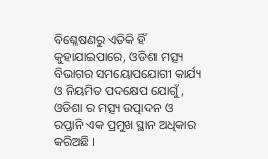ବିଶ୍ଳେଷଣରୁ ଏତିକି ହିଁ କୁହାଯାଇପାରେ, ଓଡିଶା ମତ୍ସ୍ୟ ବିଭାଗର ସମୟୋପଯୋଗୀ କାର୍ଯ୍ୟ ଓ ନିୟମିତ ପଦକ୍ଷେପ ଯୋଗୁଁ, ଓଡିଶା ର ମତ୍ସ୍ୟ ଉତ୍ପାଦନ ଓ ରପ୍ତାନି ଏକ ପ୍ରମୁଖ ସ୍ଥାନ ଅଧିକାର କରିଅଛି ।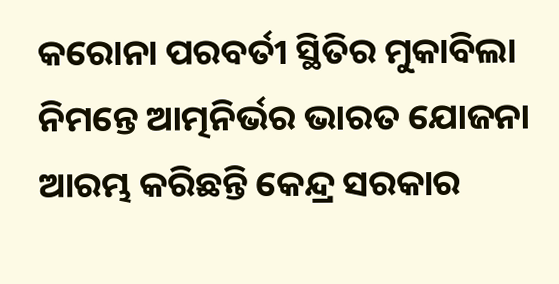କରୋନା ପରବର୍ତୀ ସ୍ଥିତିର ମୁକାବିଲା ନିମନ୍ତେ ଆତ୍ମନିର୍ଭର ଭାରତ ଯୋଜନା ଆରମ୍ଭ କରିଛନ୍ତି କେନ୍ଦ୍ର ସରକାର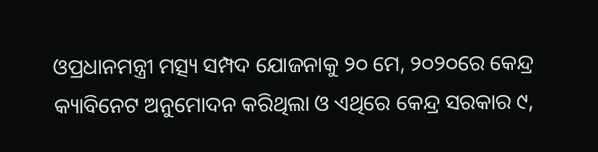ଓପ୍ରଧାନମନ୍ତ୍ରୀ ମତ୍ସ୍ୟ ସମ୍ପଦ ଯୋଜନାକୁ ୨୦ ମେ, ୨୦୨୦ରେ କେନ୍ଦ୍ର କ୍ୟାବିନେଟ ଅନୁମୋଦନ କରିଥିଲା ଓ ଏଥିରେ କେନ୍ଦ୍ର ସରକାର ୯,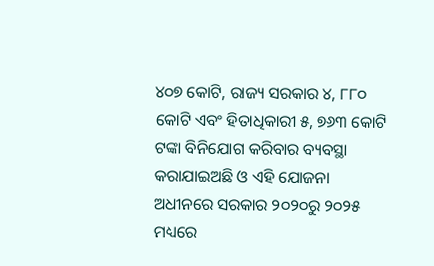୪୦୭ କୋଟି, ରାଜ୍ୟ ସରକାର ୪, ୮୮୦ କୋଟି ଏବଂ ହିତାଧିକାରୀ ୫, ୭୬୩ କୋଟି ଟଙ୍କା ବିନିଯୋଗ କରିବାର ବ୍ୟବସ୍ଥା କରାଯାଇଅଛି ଓ ଏହି ଯୋଜନା ଅଧୀନରେ ସରକାର ୨୦୨୦ରୁ ୨୦୨୫ ମଧ୍ୟରେ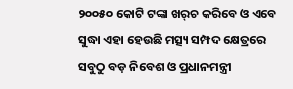୨୦୦୫୦ କୋଟି ଟଙ୍କା ଖର୍‌ଚ କରିବେ ଓ ଏବେ ସୁଦ୍ଧା ଏହା ହେଉଛି ମତ୍ସ୍ୟ ସମ୍ପଦ କ୍ଷେତ୍ରରେ ସବୁଠୁ ବଡ଼ ନିବେଶ ଓ ପ୍ରଧାନମନ୍ତ୍ରୀ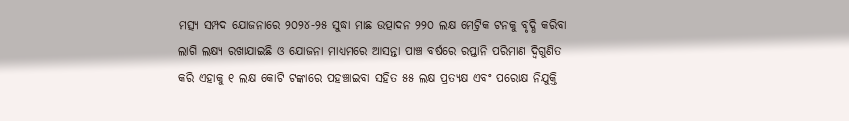ମତ୍ସ୍ୟ ସମ୍ପଦ ଯୋଜନାରେ ୨୦୨୪-୨୫ ସୁଦ୍ଧା ମାଛ ଉତ୍ପାଦନ ୨୨୦ ଲକ୍ଷ ମେଟ୍ରିକ ଟନକୁ ବୃଦ୍ଧି କରିବା ଲାଗି ଲକ୍ଷ୍ୟ ରଖାଯାଇଛି ଓ ଯୋଜନା ମାଧ୍ୟମରେ ଆସନ୍ତା ପାଞ୍ଚ ବର୍ଷରେ ରପ୍ତାନି ପରିମାଣ ଦ୍ୱିଗୁଣିତ କରି ଏହାକୁ ୧ ଲକ୍ଷ କୋଟି ଟଙ୍କାରେ ପହଞ୍ଚାଇବା ସହିତ ୫୫ ଲକ୍ଷ ପ୍ରତ୍ୟକ୍ଷ ଏବଂ ପରୋକ୍ଷ ନିଯୁକ୍ତି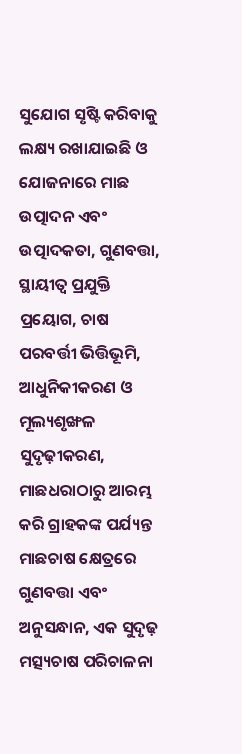ସୁଯୋଗ ସୃଷ୍ଟି କରିବାକୁ ଲକ୍ଷ୍ୟ ରଖାଯାଇଛି ଓ ଯୋଜନାରେ ମାଛ ଉତ୍ପାଦନ ଏବଂ ଉତ୍ପାଦକତା, ଗୁଣବତ୍ତା, ସ୍ଥାୟୀତ୍ୱ ପ୍ରଯୁକ୍ତି ପ୍ରୟୋଗ, ଚାଷ ପରବର୍ତ୍ତୀ ଭିତ୍ତିଭୂମି, ଆଧୁନିକୀକରଣ ଓ ମୂଲ୍ୟଶୃଙ୍ଖଳ ସୁଦୃଢ଼ୀକରଣ, ମାଛଧରାଠାରୁ ଆରମ୍ଭ କରି ଗ୍ରାହକଙ୍କ ପର୍ଯ୍ୟନ୍ତ ମାଛଚାଷ କ୍ଷେତ୍ରରେ ଗୁଣବତ୍ତା ଏବଂ ଅନୁସନ୍ଧାନ, ଏକ ସୁଦୃଢ଼ ମତ୍ସ୍ୟଚାଷ ପରିଚାଳନା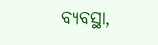ବ୍ୟବସ୍ଥା,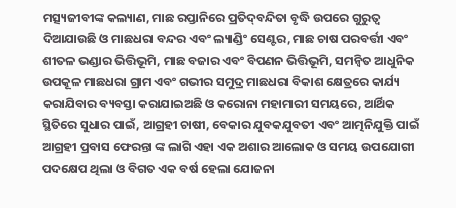ମତ୍ସ୍ୟଜୀବୀଙ୍କ କଲ୍ୟାଣ, ମାଛ ରପ୍ତାନିରେ ପ୍ରତିଦ୍‌ବନ୍ଦିତା ବୃଦ୍ଧି ଉପରେ ଗୁରୁତ୍ୱ ଦିଆଯାଉଛି ଓ ମାଛଧରା ବନ୍ଦର ଏବଂ ଲ୍ୟାଣ୍ଡିଂ ସେଣ୍ଟର, ମାଛ ଚାଷ ପରବର୍ତ୍ତୀ ଏବଂ ଶୀତଳ ଭଣ୍ଡାର ଭିତ୍ତିଭୂମି, ମାଛ ବଜାର ଏବଂ ବିପଣନ ଭିତ୍ତିଭୂମି, ସମନ୍ୱିତ ଆଧୁନିକ ଉପକୂଳ ମାଛଧରା ଗ୍ରାମ ଏବଂ ଗଭୀର ସମୁଦ୍ର ମାଛଧରା ବିକାଶ କ୍ଷେତ୍ରରେ କାର୍ଯ୍ୟ କରାଯିବାର ବ୍ୟବସ୍ତା କରାଯାଇଅଛି ଓ କରୋନା ମହାମାରୀ ସମୟରେ, ଆର୍ଥିକ ସ୍ଥିତିରେ ସୁଧାର ପାଇଁ, ଆଗ୍ରହୀ ଚାଷୀ, ବେକାର ଯୁବକଯୁବତୀ ଏବଂ ଆତ୍ମନିଯୁକ୍ତି ପାଇଁ ଆଗ୍ରହୀ ପ୍ରବାସ ଫେରନ୍ତା ଙ୍କ ଲାଗି ଏହା ଏକ ଅଶାର ଆଲୋକ ଓ ସମୟ ଉପଯୋଗୀ ପଦକ୍ଷେପ ଥିଲା ଓ ବିଗତ ଏକ ବର୍ଷ ହେଲା ଯୋଜନା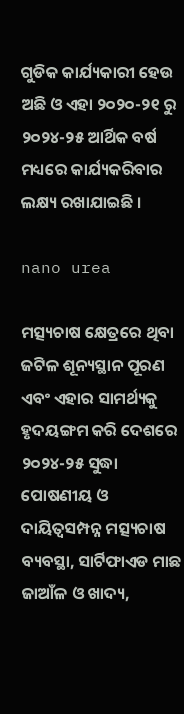ଗୁଡିକ କାର୍ଯ୍ୟକାରୀ ହେଉ ଅଛି ଓ ଏହା ୨୦୨୦-୨୧ ରୁ ୨୦୨୪-୨୫ ଆର୍ଥିକ ବର୍ଷ ମଧ୍ୟରେ କାର୍ଯ୍ୟକରିବାର ଲକ୍ଷ୍ୟ ରଖାଯାଇଛି ।

nano urea

ମତ୍ସ୍ୟଚାଷ କ୍ଷେତ୍ରରେ ଥିବା ଜଟିଳ ଶୂନ୍ୟସ୍ଥାନ ପୂରଣ ଏବଂ ଏହାର ସାମର୍ଥ୍ୟକୁ ହୃଦୟଙ୍ଗମ କରି ଦେଶରେ ୨୦୨୪-୨୫ ସୁଦ୍ଧା ପୋଷଣୀୟ ଓ ଦାୟିତ୍ୱସମ୍ପନ୍ନ ମତ୍ସ୍ୟଚାଷ ବ୍ୟବସ୍ଥା, ସାର୍ଟିଫାଏଡ ମାଛ ଜାଆଁଳ ଓ ଖାଦ୍ୟ,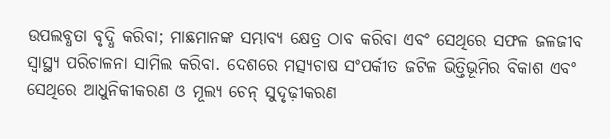ଉପଲବ୍ଧତା ବୃଦ୍ଧି କରିବା; ମାଛମାନଙ୍କ ସମ୍ଭାବ୍ୟ କ୍ଷେତ୍ର ଠାବ କରିବା ଏବଂ ସେଥିରେ ସଫଳ ଜଳଜୀବ ସ୍ୱାସ୍ଥ୍ୟ ପରିଚାଳନା ସାମିଲ କରିବା. ଦେଶରେ ମତ୍ସ୍ୟଚାଷ ସଂପର୍କୀତ ଜଟିଳ ଭିତ୍ତିଭୂମିର ବିକାଶ ଏବଂ ସେଥିରେ ଆଧୁନିକୀକରଣ ଓ ମୂଲ୍ୟ ଚେନ୍‌ ସୁଦୃଢ଼ୀକରଣ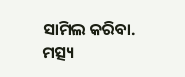ସାମିଲ କରିବା. ମତ୍ସ୍ୟ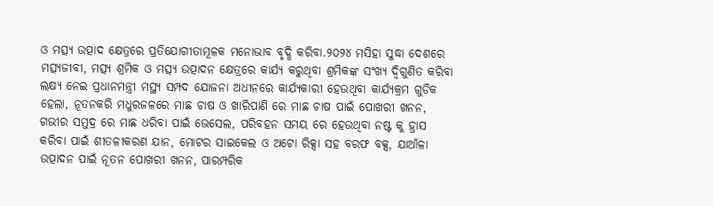ଓ ମତ୍ସ୍ୟ ଉତ୍ପାଦ କ୍ଷେତ୍ରରେ ପ୍ରତିଯୋଗୀତାମୂଳକ ମନୋଭାବ ବୃଦ୍ଧି କରିବା.୨୦୨୪ ମସିହା ସୁଦ୍ଧା ଦେଶରେ ମତ୍ସ୍ୟଜୀବୀ, ମତ୍ସ୍ୟ ଶ୍ରମିକ ଓ ମତ୍ସ୍ୟ ଉତ୍ପାଦନ କ୍ଷେତ୍ରରେ କାର୍ଯ୍ୟ କରୁଥିବା ଶ୍ରମିକଙ୍କ ସଂଖ୍ୟ ଦ୍ୱିଗୁଣିତ କରିବା ଲକ୍ଷ୍ୟ ନେଇ ପ୍ରଧାନମନ୍ତ୍ରୀ ମସ୍ଥ୍ୟ ସମ୍ପଦ ଯୋଜନା ଅଧୀନରେ କାର୍ଯ୍ୟକାରୀ ହେଉଥିବା କାର୍ଯ୍ୟକ୍ରମ ଗୁଡିକ ହେଲା, ନୂତନକରି ମଧୁରଜଳରେ ମାଛ ଚାଷ ଓ ଖାରିପାଣି ରେ ମାଛ ଚାଷ ପାଇଁ ପୋଖରୀ ଖନନ, ଗଭୀର ସମୁଦ୍ର ରେ ମାଛ ଧରିବା ପାଇଁ ଭେସେଲ, ପରିବହନ ସମୟ ରେ ହେଉଥିବା ନଷ୍ଟ କୁ ହ୍ରାସ କରିବା ପାଇଁ ଶୀତଳୀକରଣ ଯାନ, ମୋଟର ସାଇକେଲ ଓ ଅଟୋ ରିକ୍ସା ସହ ବରଫ ବକ୍ସ, ଯାଆଁଳା ଉତ୍ପାଦନ ପାଇଁ ନୂତନ ପୋଖରୀ ଖନନ, ପାରମ୍ପରିକ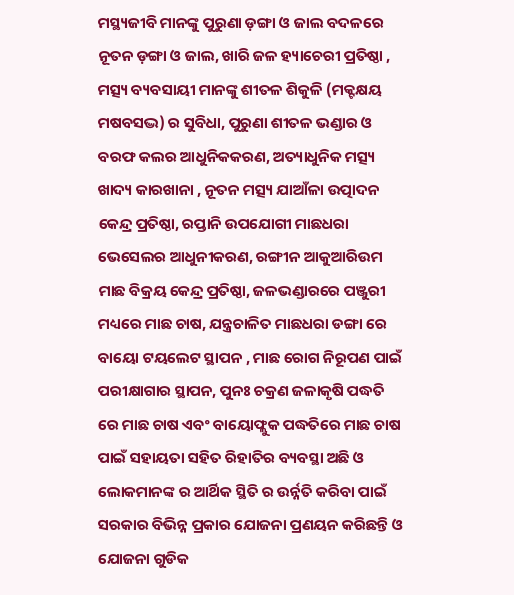ମସ୍ଥ୍ୟଜୀବି ମାନଙ୍କୁ ପୁରୁଣା ଡ଼ଙ୍ଗା ଓ ଜାଲ ବଦଳରେ ନୂତନ ଡ଼ଙ୍ଗା ଓ ଜାଲ, ଖାରି ଜଳ ହ୍ୟାଚେରୀ ପ୍ରତିଷ୍ଠା , ମତ୍ସ୍ୟ ବ୍ୟବସାୟୀ ମାନଙ୍କୁ ଶୀତଳ ଶିକୁଳି (ମକ୍ଟକ୍ଷୟ ମଷବସଦ୍ଭ) ର ସୁବିଧା, ପୁରୁଣା ଶୀତଳ ଭଣ୍ଡାର ଓ ବରଫ କଲର ଆଧୁନିକକରଣ, ଅତ୍ୟାଧୁନିକ ମତ୍ସ୍ୟ ଖାଦ୍ୟ କାରଖାନା , ନୂତନ ମତ୍ସ୍ୟ ଯାଆଁଳା ଉତ୍ପାଦନ କେନ୍ଦ୍ର ପ୍ରତିଷ୍ଠା, ରପ୍ତାନି ଉପଯୋଗୀ ମାଛଧରା ଭେସେଲର ଆଧୁନୀକରଣ, ରଙ୍ଗୀନ ଆକୁଆରିଉମ ମାଛ ବିକ୍ରୟ କେନ୍ଦ୍ର ପ୍ରତିଷ୍ଠା, ଜଳଭଣ୍ଡାରରେ ପଞ୍ଜୁରୀ ମଧ୍ୟରେ ମାଛ ଚାଷ, ଯନ୍ତ୍ରଚାଳିତ ମାଛଧରା ଡଙ୍ଗା ରେ ବାୟୋ ଟୟଲେଟ ସ୍ଥାପନ , ମାଛ ରୋଗ ନିରୂପଣ ପାଇଁ ପରୀକ୍ଷାଗାର ସ୍ଥାପନ, ପୁନଃ ଚକ୍ରଣ ଜଳାକୃଷି ପଦ୍ଧତି ରେ ମାଛ ଚାଷ ଏବଂ ବାୟୋଫ୍ଲୁକ ପଦ୍ଧତିରେ ମାଛ ଚାଷ ପାଇଁ ସହାୟତା ସହିତ ରିହାତିର ବ୍ୟବସ୍ଥା ଅଛି ଓ ଲୋକମାନଙ୍କ ର ଆର୍ଥିକ ସ୍ଥିତି ର ଉର୍ନ୍ନତି କରିବା ପାଇଁ ସରକାର ବିଭିନ୍ନ ପ୍ରକାର ଯୋଜନା ପ୍ରଣୟନ କରିଛନ୍ତି ଓ ଯୋଜନା ଗୁଡିକ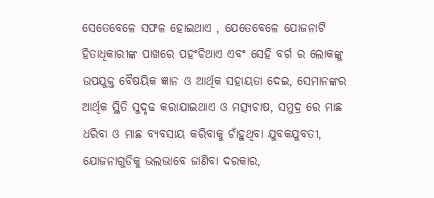ସେତେବେଳେ ସଫଳ ହୋଇଥାଏ , ଯେତେବେଳେ ଯୋଜନାଟି ହିତାଧିକାରୀଙ୍କ ପାଖରେ ପହଂଚିଥାଏ ଏବଂ ସେହି ବର୍ଗ ର ଲୋକଙ୍କୁ ଉପଯୁକ୍ତ ବୈଷୟିକ ଜ୍ଞାନ ଓ ଆର୍ଥିକ ସହାୟତା ଦେଇ, ସେମାନଙ୍କର ଆର୍ଥିକ ସ୍ଥିତି ସୁଦୃଢ କରାଯାଇଥାଏ ଓ ମତ୍ସ୍ୟଚାଷ, ସମୁଦ୍ର ରେ ମାଛ ଧରିବା ଓ ମାଛ ବ୍ୟବସାୟ କରିବାକୁ ଚାଁହୁଥିବା ଯୁବକଯୁବତୀ, ଯୋଜନାଗୁଡିକୁ ଭଲଭାବେ ଜାଣିବା ଦରକାର,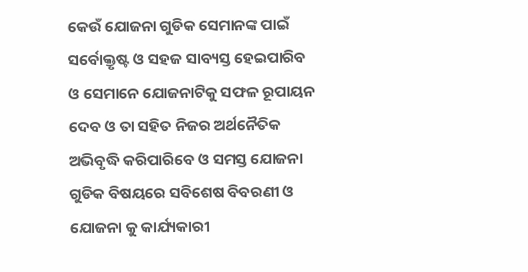କେଉଁ ଯୋଜନା ଗୁଡିକ ସେମାନଙ୍କ ପାଇଁ ସର୍ବୋକ୍ତୃଷ୍ଟ ଓ ସହଜ ସାବ୍ୟସ୍ତ ହେଇପାରିବ ଓ ସେମାନେ ଯୋଜନାଟିକୁ ସଫଳ ରୂପାୟନ ଦେବ ଓ ତା ସହିତ ନିଜର ଅର୍ଥନୈତିକ ଅଭିବୃଦ୍ଧି କରିପାରିବେ ଓ ସମସ୍ତ ଯୋଜନା ଗୁଡିକ ବିଷୟରେ ସବିଶେଷ ବିବରଣୀ ଓ ଯୋଜନା କୁ କାର୍ଯ୍ୟକାରୀ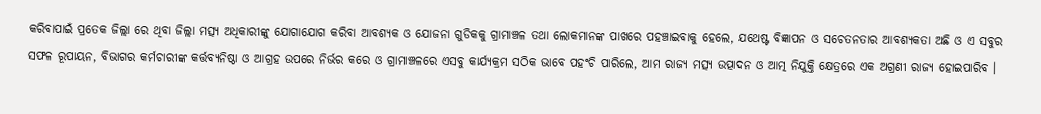କରିବାପାଇଁ ପ୍ରତେକ ଜିଲ୍ଲା ରେ ଥିବା ଜିଲ୍ଲା ମତ୍ସ୍ୟ ଅଧିକାରୀଙ୍କୁ ଯୋଗାଯୋଗ କରିବା ଆବଶ୍ୟକ ଓ ଯୋଜନା ଗୁଡିକକୁ ଗ୍ରାମାଞ୍ଚଳ ତଥା ଲୋକମାନଙ୍କ ପାଖରେ ପହଞ୍ଚାଇବାକୁ ହେଲେ, ଯଥେଷ୍ଟ ବିଜ୍ଞାପନ ଓ ସଚେତନତାର ଆବଶ୍ୟକତା ଅଛି ଓ ଏ ସବୁର ସଫଳ ରୂପାୟନ, ବିଭାଗର କର୍ମଚାରୀଙ୍କ କର୍ତ୍ତବ୍ୟନିଷ୍ଠା ଓ ଆଗ୍ରହ ଉପରେ ନିର୍ଭର କରେ ଓ ଗ୍ରାମାଞ୍ଚଳରେ ଏସବୁ କାର୍ଯ୍ୟକ୍ରମ ସଠିକ ଭାବେ ପହଂଚି ପାରିଲେ, ଆମ ରାଜ୍ୟ ମତ୍ସ୍ୟ ଉତ୍ପାଦନ ଓ ଆତ୍ମ ନିଯୁକ୍ତି କ୍ଷେତ୍ରରେ ଏକ ଅଗ୍ରଣୀ ରାଜ୍ୟ ହୋଇପାରିବ ।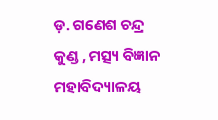ଡ଼. ଗଣେଶ ଚନ୍ଦ୍ର କୁଣ୍ଡ , ମତ୍ସ୍ୟ ବିଜ୍ଞାନ ମହାବିଦ୍ୟାଳୟ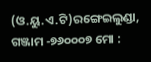(ଓ.ୟୁ.ଏ.ଟି)ରଙ୍ଗେଇଲୁଣ୍ଡା, ଗଞ୍ଜାମ -୭୬୦୦୦୭ ମୋ :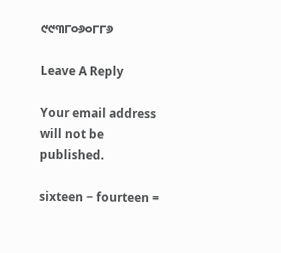୯୯୩୮୦୬୦୮୮୬

Leave A Reply

Your email address will not be published.

sixteen − fourteen =